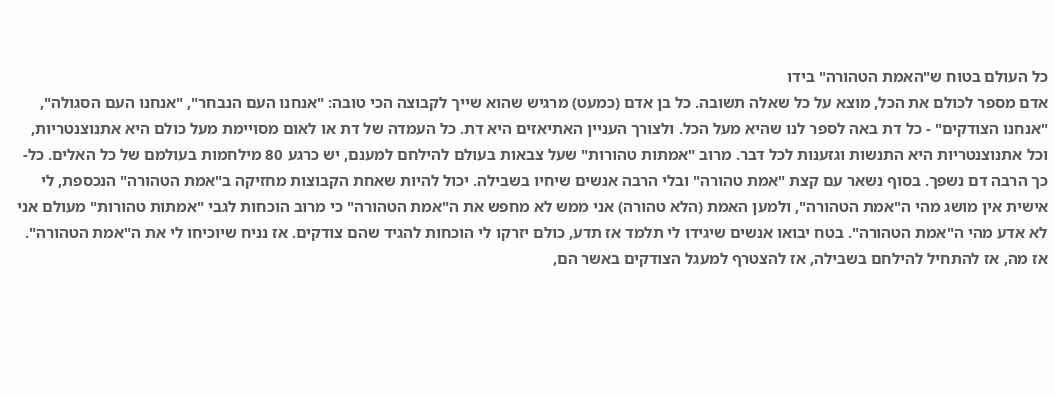כל העולם בטוח ש"האמת הטהורה" בידו
אדם מספר לכולם את הכל, מוצא על כל שאלה תשובה. כל בן אדם (כמעט) מרגיש שהוא שייך לקבוצה הכי טובה: "אנחנו העם הנבחר", "אנחנו העם הסגולה", "אנחנו הצודקים" - כל דת באה לספר לנו שהיא מעל הכל. ולצורך העניין האתיאזים היא דת. כל העמדה של דת או לאום מסויימת מעל כולם היא אתנוצנטריות, וכל אתנוצנטריות היא התנשות וגזענות לכל דבר. מרוב "אמתות טהורות" שעל צבאות בעולם להילחם למענם, יש כרגע 80 מילחמות בעולמם של כל האלים. כל-כך הרבה דם נשפך. בסוף נשאר עם קצת "אמת טהורה" ובלי הרבה אנשים שיחיו בשבילה. יכול להיות שאחת הקבוצות מחזיקה ב"אמת הטהורה" הנכספת, לי אישית אין מושג מהי ה"אמת הטהורה", ולמען האמת (הלא טהורה) אני ממש לא מחפש את ה"אמת הטהורה" כי מרוב הוכחות לגבי "אמתות טהורות" מעולם אני לא אדע מהי ה"אמת הטהורה". בטח יבואו אנשים שיגידו לי תלמד אז תדע, כולם יזרקו לי הוכחות להגיד שהם צודקים. אז נניח שיוכיחו לי את ה"אמת הטהורה". אז מה, אז להתחיל להילחם בשבילה, אז להצטרף למעגל הצודקים באשר הם,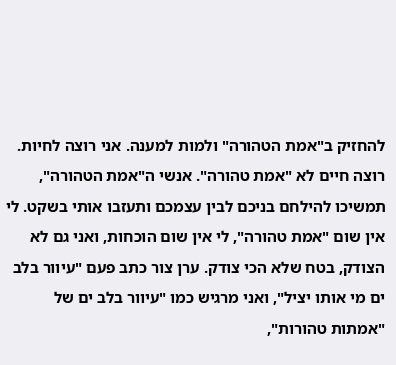להחזיק ב"אמת הטהורה" ולמות למענה. אני רוצה לחיות. רוצה חיים לא "אמת טהורה". אנשי ה"אמת הטהורה", תמשיכו להילחם בניכם לבין עצמכם ותעזבו אותי בשקט. לי אין שום "אמת טהורה", לי אין שום הוכחות, ואני גם לא הצודק, בטח שלא הכי צודק. ערן צור כתב פעם "עיוור בלב ים מי אותו יציל", ואני מרגיש כמו "עיוור בלב ים של "אמתות טהורות",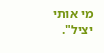מי אותי יציל".